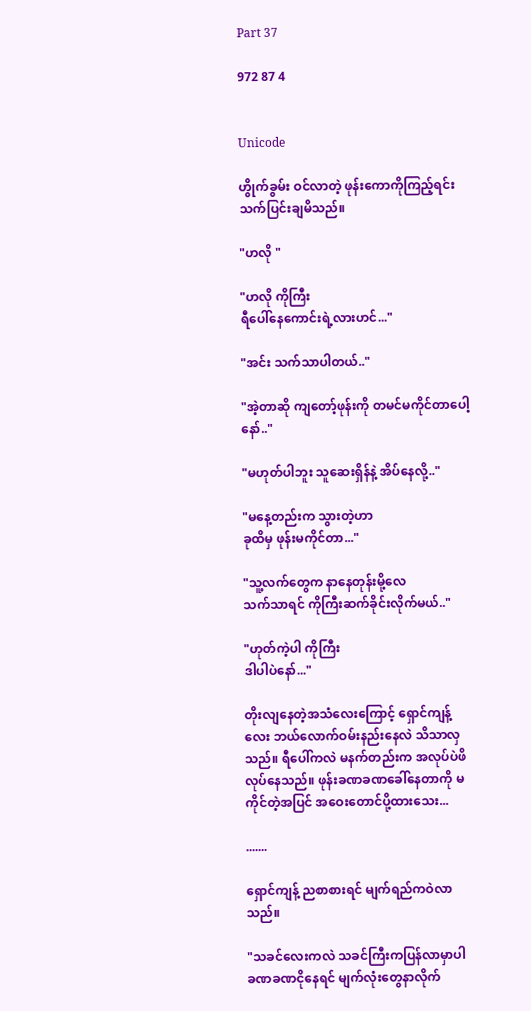Part 37

972 87 4


Unicode

ဟွိုက်ခွမ်း ဝင်လာတဲ့ ဖုန်းကောကိုကြည့်ရင်း သက်ပြင်းချမိသည်။

"ဟလို "

"ဟလို ကိုကြီး
ရီပေါ်နေကောင်းရဲ့လားဟင်..."

"အင်း သက်သာပါတယ်.."

"အဲ့တာဆို ကျတော့်ဖုန်းကို တမင်မကိုင်တာပေါ့နော်.."

"မဟုတ်ပါဘူး သူဆေးရှိန်နဲ့ အိပ်နေလို့.."

"မနေ့တည်းက သွားတဲ့ဟာ
ခုထိမှ ဖုန်းမကိုင်တာ..."

"သူ့လက်တွေက နာနေတုန်းမို့လေ
သက်သာရင် ကိုကြီးဆက်ခိုင်းလိုက်မယ်.."

"ဟုတ်ကဲ့ပါ ကိုကြီး
ဒါပါပဲနော်..."

တိုးလျနေတဲ့အသံလေးကြောင့် ရှောင်ကျန့်လေး ဘယ်လောက်ဝမ်းနည်းနေလဲ သိသာလှသည်။ ရီပေါ်ကလဲ မနက်တည်းက အလုပ်ပဲဖိလုပ်နေသည်။ ဖုန်းခဏခဏခေါ်နေတာကို မကိုင်တဲ့အပြင် အဝေးတောင်ပို့ထားသေး...

.......

ရှောင်ကျန့် ညစာစားရင် မျက်ရည်ကဝဲလာသည်။

"သခင်လေးကလဲ သခင်ကြီးကပြန်လာမှာပါ ခဏခဏငိုနေရင် မျက်လုံးတွေနာလိုက်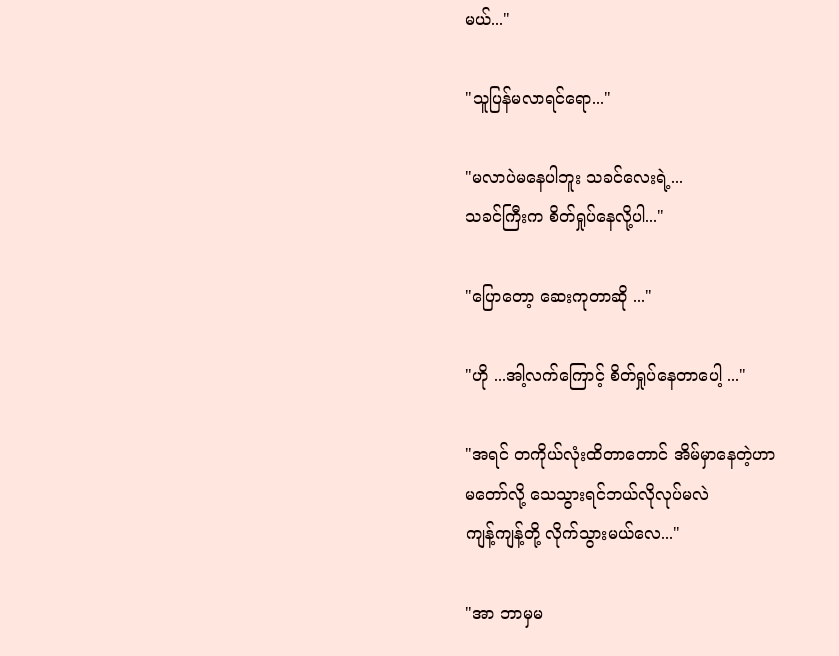မယ်..."

"သူပြန်မလာရင်ရော..."

"မလာပဲမနေပါဘူး သခင်လေးရဲ့...
သခင်ကြီးက စိတ်ရှုပ်နေလို့ပါ..."

"ပြောတော့ ဆေးကုတာဆို ..."

"ဟို ...အါ့လက်ကြောင့် စိတ်ရှုပ်နေတာပေါ့ ..."

"အရင် တကိုယ်လုံးထိတာတောင် အိမ်မှာနေတဲ့ဟာ
မတော်လို့ သေသွားရင်ဘယ်လိုလုပ်မလဲ
ကျန့်ကျန့်တို့ လိုက်သွားမယ်လေ..."

"အာ ဘာမှမ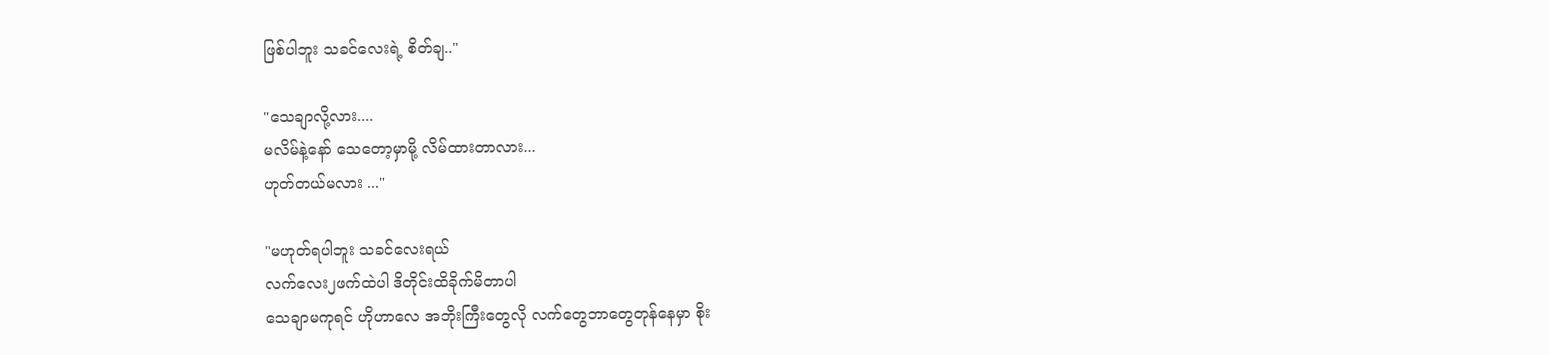ဖြစ်ပါဘူး သခင်လေးရဲ့ စိတ်ချ.."

"သေချာလို့လား....
မလိမ်နဲ့နော် သေတော့မှာမို့ လိမ်ထားတာလား...
ဟုတ်တယ်မလား ..."

"မဟုတ်ရပါဘူး သခင်လေးရယ်
လက်လေး၂ဖက်ထဲပါ ဒိတိုင်းထိခိုက်မိတာပါ
သေချာမကုရင် ဟိုဟာလေ အဘိုးကြီးတွေလို လက်တွေဘာတွေတုန်နေမှာ စိုး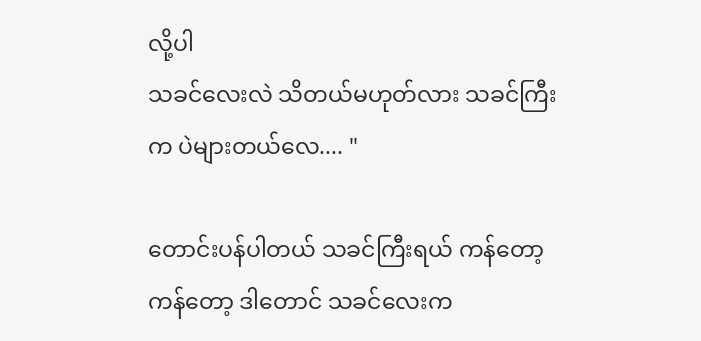လို့ပါ
သခင်လေးလဲ သိတယ်မဟုတ်လား သခင်ကြီးက ပဲများတယ်လေ.... "

တောင်းပန်ပါတယ် သခင်ကြီးရယ် ကန်တော့ ကန်တော့ ဒါတောင် သခင်လေးက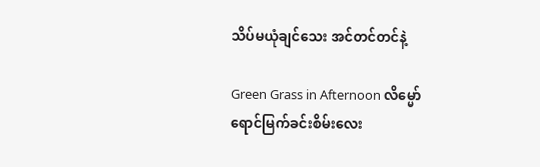သိပ်မယုံချင်သေး အင်တင်တင်နဲ့

Green Grass in Afternoon လိမ္မော်ရောင်မြက်ခင်းစိမ်းလေး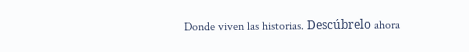Donde viven las historias. Descúbrelo ahora